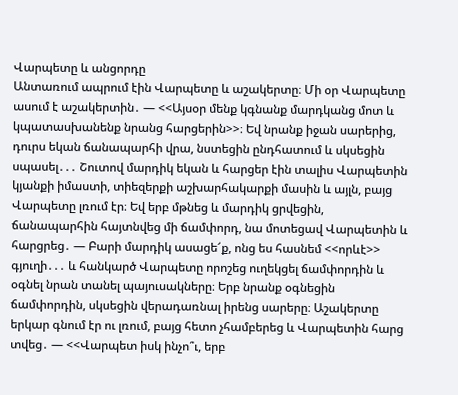Վարպետը և անցորդը
Անտառում ապրում էին Վարպետը և աշակերտը։ Մի օր Վարպետը ասում է աշակերտին․ — <<Այսօր մենք կգնանք մարդկանց մոտ և կպատասխանենք նրանց հարցերին>>։ Եվ նրանք իջան սարերից, դուրս եկան ճանապարհի վրա, նստեցին ընդհատում և սկսեցին սպասել․․․ Շուտով մարդիկ եկան և հարցեր էին տալիս Վարպետին կյանքի իմաստի, տիեզերքի աշխարհակարքի մասին և այլն, բայց Վարպետը լռում էր։ Եվ երբ մթնեց և մարդիկ ցրվեցին, ճանապարհին հայտնվեց մի ճամփորդ, նա մոտեցավ Վարպետին և հարցրեց․ — Բարի մարդիկ ասացե՜ք, ոնց ես հասնեմ <<որևէ>> գյուղի․․․ և հանկարծ Վարպետը որոշեց ուղեկցել ճամփորդին և օգնել նրան տանել պայուսակները։ Երբ նրանք օգնեցին ճամփորդին, սկսեցին վերադառնալ իրենց սարերը։ Աշակերտը երկար գնում էր ու լռում, բայց հետո չհամբերեց և Վարպետին հարց տվեց․ — <<Վարպետ իսկ ինչո՞ւ, երբ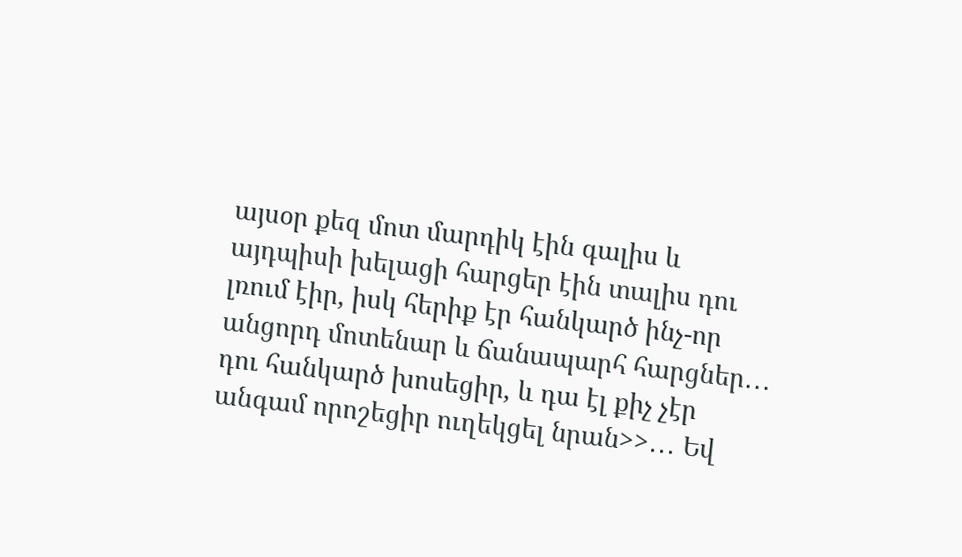այսօր քեզ մոտ մարդիկ էին գալիս և այդպիսի խելացի հարցեր էին տալիս դու լռում էիր, իսկ հերիք էր հանկարծ ինչ-որ անցորդ մոտենար և ճանապարհ հարցներ․․․ դու հանկարծ խոսեցիր, և դա էլ քիչ չէր անգամ որոշեցիր ուղեկցել նրան>>․․․ Եվ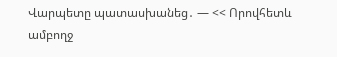Վարպետը պատասխանեց․ — << Որովհետև ամբողջ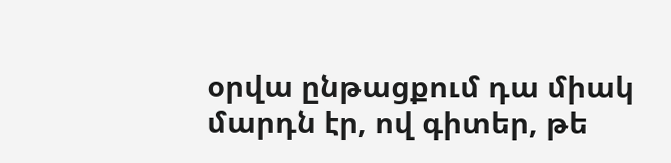օրվա ընթացքում դա միակ մարդն էր, ով գիտեր, թե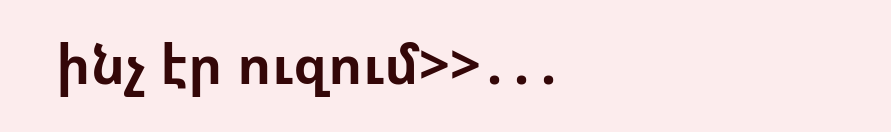ինչ էր ուզում>>․․․